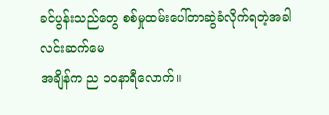ခင်ပွန်းသည်တွေ စစ်မှုထမ်းပေါ်တာဆွဲခံလိုက်ရတဲ့အခါ
လင်းဆက်မေ
အချိန်က ည ၁၀နာရီလောက်။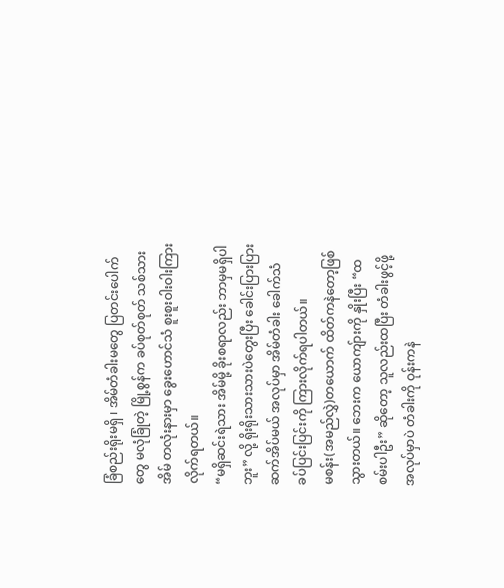ခြံစည်းရိုးမရှိ ၊ အိမ်တံခါးမတွေ ပြတင်းပေါက်တွေ မလုံခြုံတဲ့ မြို့စွန်က ခပ်စုတ်စုတ် သစ်သားအိမ် တလုံးနားမှာ ခွေးဟောင်သံ စူးစူးဝါးဝါးကြားလိုက်ရတယ်။
“မရှိဆင်းရဲသား အိမ်မို့ ခိုးစရာလည်း ဘာမှမရှိပါဘူး” လို့ ရိုးရိုးသားသားပဲတွေးပြီး ခေါင်းပြားပြား ဆက်အိပ်မယ် အလုပ်မှာ အိမ်တံခါး ခေါက်သံ ခပ်ပြင်းပြင်းကို ကြားလိုက်ရပါတယ်။
မစန်း(အမည်လွှဲ)တယောက် ထိတ်ကနဲတော့ဖြစ်သွားတယ်။ ဘေးက ယောကျ်ားကို နှိုးပြီး “ထစမ်းပါဦး” ဆိုတော့ သူလည်းထပြီး တံခါးဖွင့်ဖို့အလုပ်မှာပဲ တံခါးကို ဝုန်းကနဲ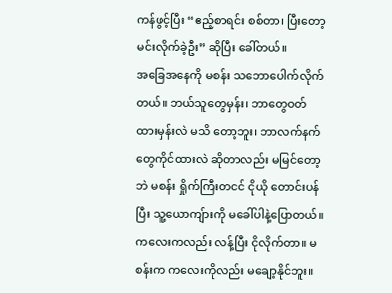ကန်ဖွင့်ပြီး “ဧည့်စာရင်း စစ်တာ၊ ပြီးတော့ မင်းလိုက်ခဲ့ဦး” ဆိုပြီး ခေါ်တယ်။
အခြေအနေကို မစန်း သဘောပေါက်လိုက်တယ်။ ဘယ်သူတွေမှန်း၊ ဘာတွေဝတ်ထားမှန်းလဲ မသိ တော့ဘူး၊ ဘာလက်နက်တွေကိုင်ထားလဲ ဆိုတာလည်း မမြင်တော့ဘဲ မစန်း ရှိုက်ကြီးတငင် ငိုယို တောင်းပန်ပြီး သူ့ယောကျ်ားကို မခေါ်ပါနဲ့ပြောတယ်။ ကလေးကလည်း လန့်ပြီး ငိုလိုက်တာ။ မစန်းက ကလေးကိုလည်း မချော့နိုင်ဘူး။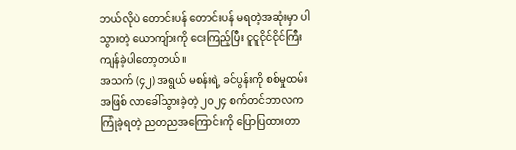ဘယ်လိုပဲ တောင်းပန် တောင်းပန် မရတဲ့အဆုံးမှာ ပါသွားတဲ့ ယောကျ်ားကို ငေးကြည့်ပြီး ငူငူငိုင်ငိုင်ကြီးကျန်ခဲ့ပါတော့တယ်။
အသက် (၄၂) အရွယ် မစန်းရဲ့ ခင်ပွန်းကို စစ်မှုထမ်းအဖြစ် လာခေါ်သွားခဲ့တဲ့ ၂၀၂၄ စက်တင်ဘာလက ကြုံခဲ့ရတဲ့ ညတညအကြောင်းကို ပြောပြထားတာ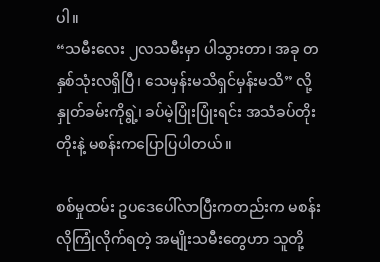ပါ။
“သမီးလေး ၂လသမီးမှာ ပါသွားတာ၊ အခု တနှစ်သုံးလရှိပြီ၊ သေမှန်းမသိရှင်မှန်းမသိ” လို့ နှုတ်ခမ်းကိုရွဲ့၊ ခပ်မဲ့ပြုံးပြုံးရင်း အသံခပ်တိုးတိုးနဲ့ မစန်းကပြောပြပါတယ်။

စစ်မှုထမ်း ဥပဒေပေါ်လာပြီးကတည်းက မစန်းလိုကြုံလိုက်ရတဲ့ အမျိုးသမီးတွေဟာ သူတို့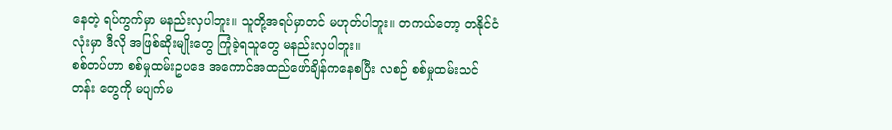နေတဲ့ ရပ်ကွက်မှာ မနည်းလှပါဘူး။ သူတို့အရပ်မှာတင် မဟုတ်ပါဘူး။ တကယ်တော့ တနိုင်ငံလုံးမှာ ဒီလို အဖြစ်ဆိုးမျိုးတွေ ကြုံခဲ့ရသူတွေ မနည်းလှပါဘူး။
စစ်တပ်ဟာ စစ်မှုထမ်းဥပဒေ အကောင်အထည်ဖော်ချိန်ကနေစပြီး လစဉ် စစ်မှုထမ်းသင်တန်း တွေကို မပျက်မ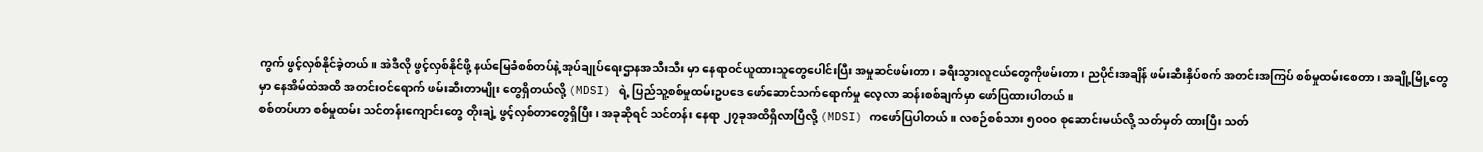ကွက် ဖွင့်လှစ်နိုင်ခဲ့တယ်။ အဲဒီလို ဖွင့်လှစ်နိုင်ဖို့ နယ်မြေခံစစ်တပ်နဲ့ အုပ်ချုပ်ရေးဌာနအသီးသီး မှာ နေရာဝင်ယူထားသူတွေပေါင်းပြီး အမှုဆင်ဖမ်းတာ၊ ခရီးသွားလူငယ်တွေကိုဖမ်းတာ၊ ညပိုင်းအချိန် ဖမ်းဆီးနှိပ်စက် အတင်းအကြပ် စစ်မှုထမ်းစေတာ၊ အချို့မြို့တွေမှာ နေအိမ်ထဲအထိ အတင်းဝင်ရောက် ဖမ်းဆီးတာမျိုး တွေရှိတယ်လို့ (MDSI) ရဲ့ ပြည်သူ့စစ်မှုထမ်းဥပဒေ ဖော်ဆောင်သက်ရောက်မှု လေ့လာ ဆန်းစစ်ချက်မှာ ဖော်ပြထားပါတယ်။
စစ်တပ်ဟာ စစ်မှုထမ်း သင်တန်းကျောင်းတွေ တိုးချဲ့ ဖွင့်လှစ်တာတွေရှိပြီး၊ အခုဆိုရင် သင်တန်း နေရာ ၂၇ခုအထိရှိလာပြီလို့ (MDSI) ကဖော်ပြပါတယ်။ လစဉ်စစ်သား ၅၀၀၀ စုဆောင်းမယ်လို့ သတ်မှတ် ထားပြီး သတ်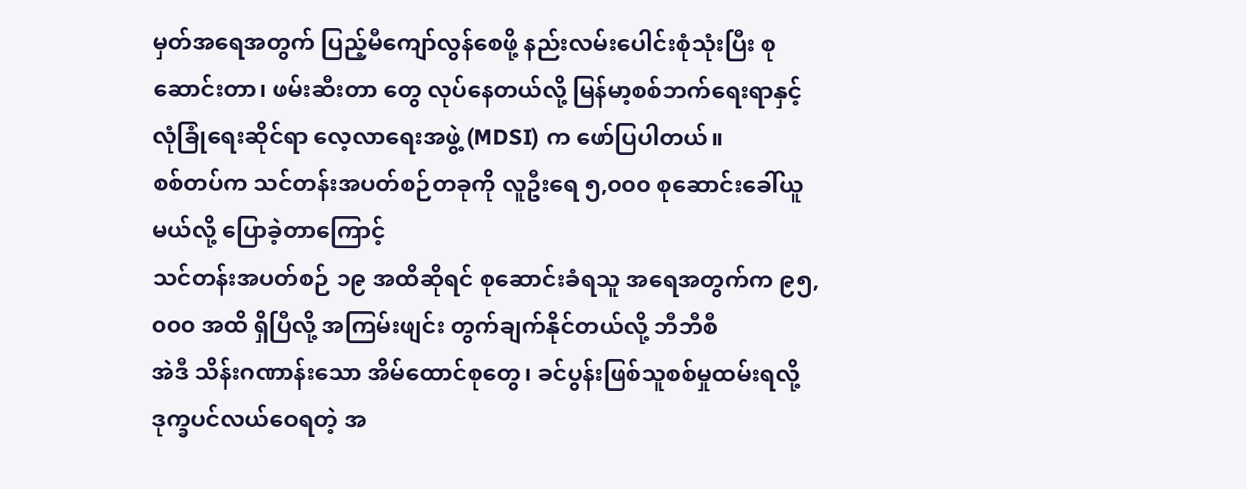မှတ်အရေအတွက် ပြည့်မီကျော်လွန်စေဖို့ နည်းလမ်းပေါင်းစုံသုံးပြီး စုဆောင်းတာ၊ ဖမ်းဆီးတာ တွေ လုပ်နေတယ်လို့ မြန်မာ့စစ်ဘက်ရေးရာနှင့် လုံခြုံရေးဆိုင်ရာ လေ့လာရေးအဖွဲ့ (MDSI) က ဖော်ပြပါတယ်။
စစ်တပ်က သင်တန်းအပတ်စဉ်တခုကို လူဦးရေ ၅,၀၀၀ စုဆောင်းခေါ်ယူမယ်လို့ ပြောခဲ့တာကြောင့်
သင်တန်းအပတ်စဉ် ၁၉ အထိဆိုရင် စုဆောင်းခံရသူ အရေအတွက်က ၉၅,၀၀၀ အထိ ရှိပြီလို့ အကြမ်းဖျင်း တွက်ချက်နိုင်တယ်လို့ ဘီဘီစီ
အဲဒီ သိန်းဂဏာန်းသော အိမ်ထောင်စုတွေ၊ ခင်ပွန်းဖြစ်သူစစ်မှုထမ်းရလို့ ဒုက္ခပင်လယ်ဝေရတဲ့ အ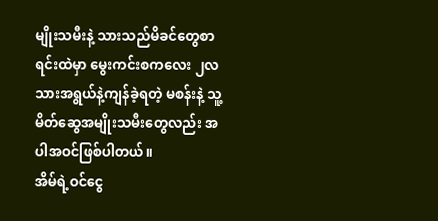မျိုးသမီးနဲ့ သားသည်မိခင်တွေစာရင်းထဲမှာ မွေးကင်းစကလေး ၂လသားအရွယ်နဲ့ကျန်ခဲ့ရတဲ့ မစန်းနဲ့ သူ့မိတ်ဆွေအမျိုးသမီးတွေလည်း အပါအဝင်ဖြစ်ပါတယ်။
အိမ်ရဲ့ဝင်ငွေ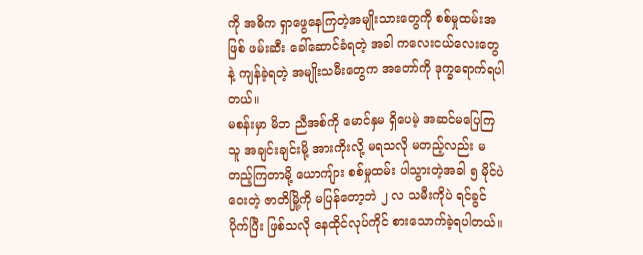ကို အဓိက ရှာဖွေနေကြတဲ့အမျိုးသားတွေကို စစ်မှုထမ်းအဖြစ် ဖမ်းဆီး ခေါ်ဆောင်ခံရတဲ့ အခါ ကလေးငယ်လေးတွေနဲ့ ကျန်ခဲ့ရတဲ့ အမျိုးသမီးတွေက အတော်ကို ဒုက္ခရောက်ရပါတယ်။
မစန်းမှာ မိဘ ညီအစ်ကို မောင်နှမ ရှိပေမဲ့ အဆင်မပြေကြသူ အချင်းချင်းမို့ အားကိုးလို့ မရသလို မတည့်လည်း မတည့်ကြတာမို့ ယောကျ်ား စစ်မှုထမ်း ပါသွားတဲ့အခါ ၅ မိုင်ပဲဝေးတဲ့ ဇာတိမြို့ကို မပြန်တော့ဘဲ ၂ လ သမီးကိုပဲ ရင်ခွင်ပိုက်ပြီး ဖြစ်သလို နေထိုင်လုပ်ကိုင် စားသောက်ခဲ့ရပါတယ်။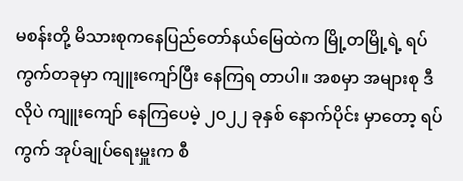မစန်းတို့ မိသားစုကနေပြည်တော်နယ်မြေထဲက မြို့တမြို့ရဲ့ ရပ်ကွက်တခုမှာ ကျူးကျော်ပြီး နေကြရ တာပါ။ အစမှာ အများစု ဒီလိုပဲ ကျူးကျော် နေကြပေမဲ့ ၂၀၂၂ ခုနှစ် နောက်ပိုင်း မှာတော့ ရပ်ကွက် အုပ်ချုပ်ရေးမှူးက စီ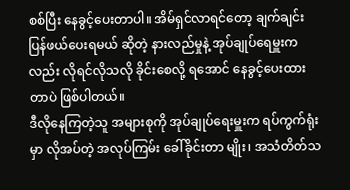စစ်ပြီး နေခွင့်ပေးတာပါ။ အိမ်ရှင်လာရင်တော့ ချက်ချင်းပြန်ဖယ်ပေးရမယ် ဆိုတဲ့ နားလည်မှုနဲ့ အုပ်ချုပ်ရေမှူးကလည်း လိုရင်လိုသလို ခိုင်းစေလို့ ရအောင် နေခွင့်ပေးထားတာပဲ ဖြစ်ပါတယ်။
ဒီလိုနေကြတဲ့သူ အများစုကို အုပ်ချုပ်ရေးမှူးက ရပ်ကွက်ရုံးမှာ လိုအပ်တဲ့ အလုပ်ကြမ်း ခေါ်ခိုင်းတာ မျိုး၊ အသံတိတ်သ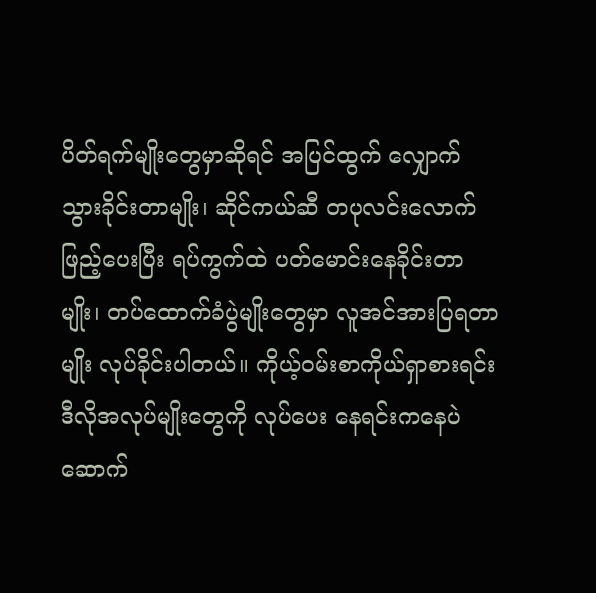ပိတ်ရက်မျိုးတွေမှာဆိုရင် အပြင်ထွက် လျှောက်သွားခိုင်းတာမျိုး၊ ဆိုင်ကယ်ဆီ တပုလင်းလောက်ဖြည့်ပေးပြီး ရပ်ကွက်ထဲ ပတ်မောင်းနေခိုင်းတာမျိုး၊ တပ်ထောက်ခံပွဲမျိုးတွေမှာ လူအင်အားပြရတာမျိုး လုပ်ခိုင်းပါတယ်။ ကိုယ့်ဝမ်းစာကိုယ်ရှာစားရင်း ဒီလိုအလုပ်မျိုးတွေကို လုပ်ပေး နေရင်းကနေပဲ ဆောက်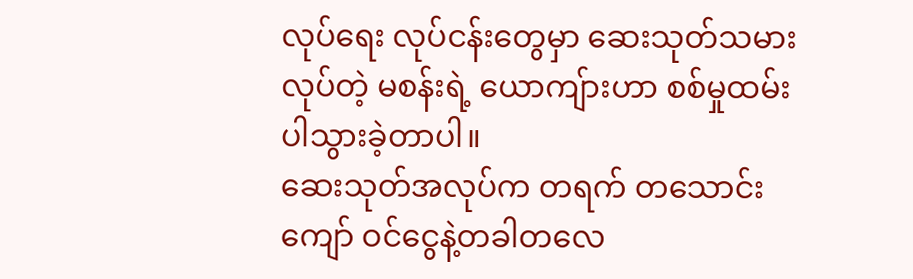လုပ်ရေး လုပ်ငန်းတွေမှာ ဆေးသုတ်သမားလုပ်တဲ့ မစန်းရဲ့ ယောကျ်ားဟာ စစ်မှုထမ်းပါသွားခဲ့တာပါ။
ဆေးသုတ်အလုပ်က တရက် တသောင်းကျော် ဝင်ငွေနဲ့တခါတလေ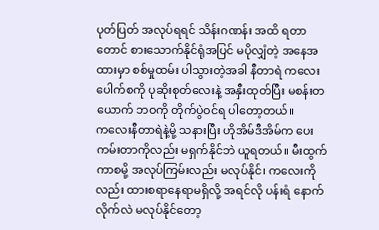ပုတ်ပြတ် အလုပ်ရရင် သိန်းဂဏန်း အထိ ရတာတောင် စားသောက်နိုင်ရုံအပြင် မပိုလျှံတဲ့ အနေအထားမှာ စစ်မှုထမ်း ပါသွားတဲ့အခါ နီတာရဲ ကလေးပေါက်စကို ပုဆိုးစုတ်လေးနဲ့ အနှီးထုတ်ပြီး မစန်းတယောက် ဘဝကို တိုက်ပွဲဝင်ရ ပါတော့တယ်။
ကလေးနီတာရဲနဲ့မို့ သနားပြီး ဟိုအိမ်ဒီအိမ်က ပေးကမ်းတာကိုလည်း မရှက်နိုင်ဘဲ ယူရတယ်။ မီးထွက် ကာစမို့ အလုပ်ကြမ်းလည်း မလုပ်နိုင်၊ ကလေးကိုလည်း ထားစရာနေရာမရှိလို့ အရင်လို ပန်းရံ နောက် လိုက်လဲ မလုပ်နိုင်တော့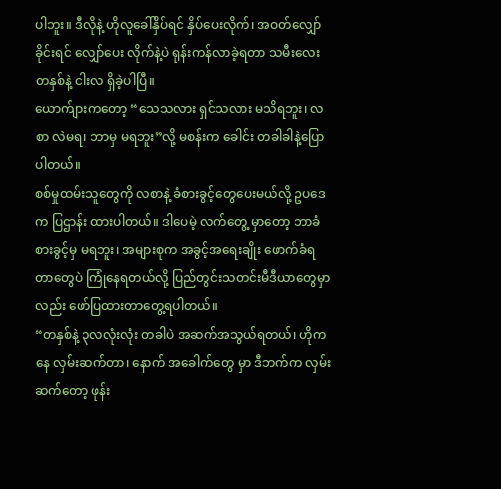ပါဘူး။ ဒီလိုနဲ့ ဟိုလူခေါ်နှိပ်ရင် နှိပ်ပေးလိုက်၊ အဝတ်လျှော်ခိုင်းရင် လျှော်ပေး လိုက်နဲ့ပဲ ရုန်းကန်လာခဲ့ရတာ သမီးလေး တနှစ်နဲ့ ငါးလ ရှိခဲ့ပါပြီ။
ယောက်ျားကတော့ “သေသလား ရှင်သလား မသိရဘူး၊ လစာ လဲမရ၊ ဘာမှ မရဘူး”လို့ မစန်းက ခေါင်း တခါခါနဲ့ပြောပါတယ်။
စစ်မှုထမ်းသူတွေကို လစာနဲ့ ခံစားခွင့်တွေပေးမယ်လို့ ဥပဒေက ပြဌာန်း ထားပါတယ်။ ဒါပေမဲ့ လက်တွေ့ မှာတော့ ဘာခံစားခွင့်မှ မရဘူး၊ အများစုက အခွင့်အရေးချိုး ဖောက်ခံရတာတွေပဲ ကြုံနေရတယ်လို့ ပြည်တွင်းသတင်းမီဒီယာတွေမှာလည်း ဖော်ပြထားတာတွေ့ရပါတယ်။
“တနှစ်နဲ့ ၃လလုံးလုံး တခါပဲ အဆက်အသွယ်ရတယ်၊ ဟိုကနေ လှမ်းဆက်တာ၊ နောက် အခေါက်တွေ မှာ ဒီဘက်က လှမ်းဆက်တော့ ဖုန်း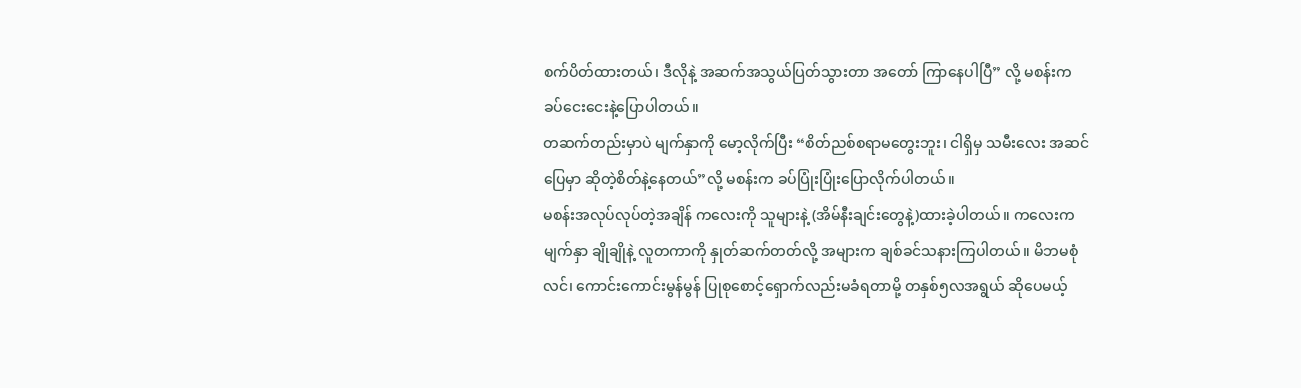စက်ပိတ်ထားတယ်၊ ဒီလိုနဲ့ အဆက်အသွယ်ပြတ်သွားတာ အတော် ကြာနေပါပြီ” လို့ မစန်းက ခပ်ငေးငေးနဲ့ပြောပါတယ်။
တဆက်တည်းမှာပဲ မျက်နှာကို မော့လိုက်ပြီး “စိတ်ညစ်စရာမတွေးဘူး၊ ငါရှိမှ သမီးလေး အဆင်ပြေမှာ ဆိုတဲ့စိတ်နဲ့နေတယ်”လို့ မစန်းက ခပ်ပြုံးပြုံးပြောလိုက်ပါတယ်။
မစန်းအလုပ်လုပ်တဲ့အချိန် ကလေးကို သူများနဲ့ (အိမ်နီးချင်းတွေနဲ့)ထားခဲ့ပါတယ်။ ကလေးက မျက်နှာ ချိုချိုနဲ့ လူတကာကို နှုတ်ဆက်တတ်လို့ အများက ချစ်ခင်သနားကြပါတယ်။ မိဘမစုံလင်၊ ကောင်းကောင်းမွန်မွန် ပြုစုစောင့်ရှောက်လည်းမခံရတာမို့ တနှစ်၅လအရွယ် ဆိုပေမယ့်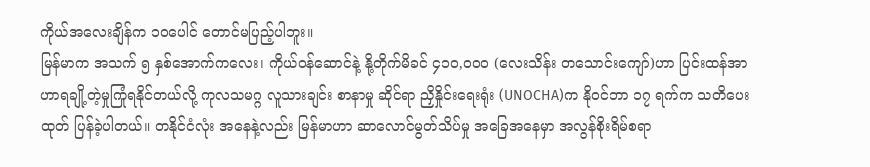ကိုယ်အလေးချိန်က ၁၀ပေါင် တောင်မပြည့်ပါဘူး။
မြန်မာက အသက် ၅ နှစ်အောက်ကလေး၊ ကိုယ်ဝန်ဆောင်နဲ့ နို့တိုက်မိခင် ၄၁၀,၀၀၀ (လေးသိန်း တသောင်းကျော်)ဟာ ပြင်းထန်အာဟာရချို့တဲ့မှုကြုံရနိုင်တယ်လို့ ကုလသမဂ္ဂ လူသားချင်း စာနာမှု ဆိုင်ရာ ညှိနှိုင်းရေးရုံး (UNOCHA)က နိုဝင်ဘာ ၁၇ ရက်က သတိပေးထုတ် ပြန်ခဲ့ပါတယ်။ တနိုင်ငံလုံး အနေနဲ့လည်း မြန်မာဟာ ဆာလောင်မွတ်သိပ်မှု အခြေအနေမှာ အလွန်စိုးရိမ်စရာ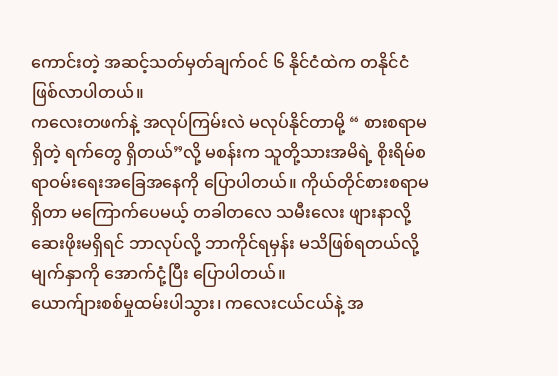ကောင်းတဲ့ အဆင့်သတ်မှတ်ချက်ဝင် ၆ နိုင်ငံထဲက တနိုင်ငံဖြစ်လာပါတယ်။
ကလေးတဖက်နဲ့ အလုပ်ကြမ်းလဲ မလုပ်နိုင်တာမို့ “ စားစရာမရှိတဲ့ ရက်တွေ ရှိတယ်”လို့ မစန်းက သူတို့သားအမိရဲ့ စိုးရိမ်စရာဝမ်းရေးအခြေအနေကို ပြောပါတယ်။ ကိုယ်တိုင်စားစရာမရှိတာ မကြောက်ပေမယ့် တခါတလေ သမီးလေး ဖျားနာလို့ ဆေးဖိုးမရှိရင် ဘာလုပ်လို့ ဘာကိုင်ရမှန်း မသိဖြစ်ရတယ်လို့ မျက်နှာကို အောက်ငုံ့ပြီး ပြောပါတယ်။
ယောက်ျားစစ်မှုထမ်းပါသွား၊ ကလေးငယ်ငယ်နဲ့ အ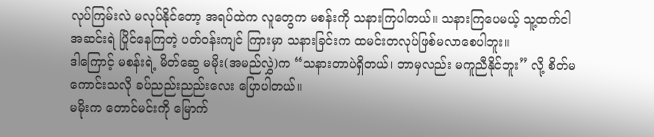လုပ်ကြမ်းလဲ မလုပ်နိုင်တော့ အရပ်ထဲက လူတွေက မစန်းကို သနားကြပါတယ်။ သနားကြပေမယ့် သူ့ထက်ငါ အဆင်းရဲ ပြိုင်နေကြတဲ့ ပတ်ဝန်းကျင် ကြားမှာ သနားခြင်းက ထမင်းတလုပ်ဖြစ်မလာစေပါဘူး။
ဒါကြောင့် မစန်းရဲ့ မိတ်ဆွေ မမိုး(အမည်လွှဲ)က “သနားတာပဲရှိတယ်၊ ဘာမှလည်း မကူညီနိုင်ဘူး” လို့ စိတ်မကောင်းသလို ခပ်ညည်းညည်းလေး ပြောပါတယ်။
မမိုးက တောင်မင်းကို မြောက်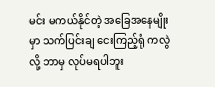မင်း မကယ်နိုင်တဲ့ အခြေအနေမျိုးမှာ သက်ပြင်းချ ငေးကြည့်ရုံ ကလွဲလို့ ဘာမှ လုပ်မရပါဘူး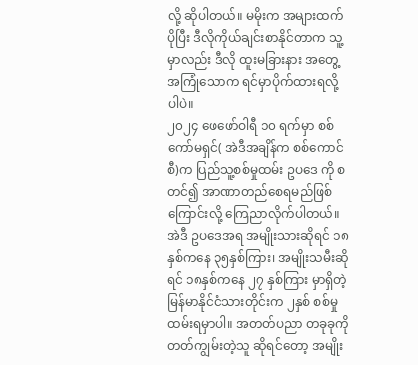လို့ ဆိုပါတယ်။ မမိုးက အများထက်ပိုပြီး ဒီလိုကိုယ်ချင်းစာနိုင်တာက သူ့မှာလည်း ဒီလို ထူးမခြားနား အတွေ့အကြုံသောက ရင်မှာပိုက်ထားရလို့ပါပဲ။
၂၀၂၄ ဖေဖော်ဝါရီ ၁၀ ရက်မှာ စစ်ကော်မရှင်( အဲဒီအချိန်က စစ်ကောင်စီ)က ပြည်သူ့စစ်မှုထမ်း ဥပဒေ ကို စတင်၍ အာဏာတည်စေရမည်ဖြစ်ကြောင်းလို့ ကြေညာလိုက်ပါတယ်။
အဲဒီ ဥပဒေအရ အမျိုးသားဆိုရင် ၁၈နှစ်ကနေ ၃၅နှစ်ကြား၊ အမျိုးသမီးဆိုရင် ၁၈နှစ်ကနေ ၂၇ နှစ်ကြား မှာရှိတဲ့ မြန်မာနိုင်ငံသားတိုင်းက ၂နှစ် စစ်မှုထမ်းရမှာပါ။ အတတ်ပညာ တခုခုကို တတ်ကျွမ်းတဲ့သူ ဆိုရင်တော့ အမျိုး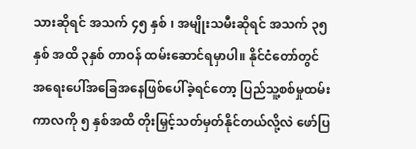သားဆိုရင် အသက် ၄၅ နှစ် ၊ အမျိုးသမီးဆိုရင် အသက် ၃၅ နှစ် အထိ ၃နှစ် တာဝန် ထမ်းဆောင်ရမှာပါ။ နိုင်ငံတော်တွင် အရေးပေါ်အခြေအနေဖြစ်ပေါ်ခဲ့ရင်တော့ ပြည်သူ့စစ်မှုထမ်း ကာလကို ၅ နှစ်အထိ တိုးမြှင့်သတ်မှတ်နိုင်တယ်လို့လဲ ဖော်ပြ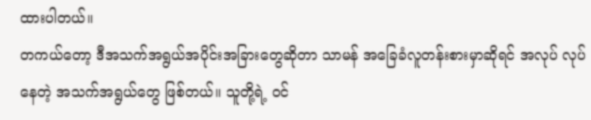ထားပါတယ်။
တကယ်တော့ ဒီအသက်အရွယ်အပိုင်းအခြားတွေဆိုတာ သာမန် အခြေခံလူတန်းစားမှာဆိုရင် အလုပ် လုပ်နေတဲ့ အသက်အရွယ်တွေ ဖြစ်တယ်။ သူတို့ရဲ့ ဝင်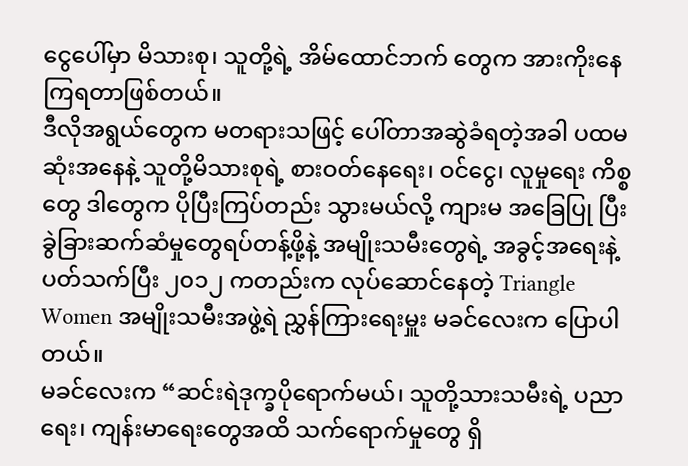ငွေပေါ်မှာ မိသားစု၊ သူတို့ရဲ့ အိမ်ထောင်ဘက် တွေက အားကိုးနေကြရတာဖြစ်တယ်။
ဒီလိုအရွယ်တွေက မတရားသဖြင့် ပေါ်တာအဆွဲခံရတဲ့အခါ ပထမဆုံးအနေနဲ့ သူတို့မိသားစုရဲ့ စားဝတ်နေရေး၊ ဝင်ငွေ၊ လူမှုရေး ကိစ္စတွေ ဒါတွေက ပိုပြီးကြပ်တည်း သွားမယ်လို့ ကျားမ အခြေပြု ပြီး ခွဲခြားဆက်ဆံမှုတွေရပ်တန့်ဖို့နဲ့ အမျိုးသမီးတွေရဲ့ အခွင့်အရေးနဲ့ပတ်သက်ပြီး ၂၀၁၂ ကတည်းက လုပ်ဆောင်နေတဲ့ Triangle Women အမျိုးသမီးအဖွဲ့ရဲ ညွှန်ကြားရေးမှူး မခင်လေးက ပြောပါတယ်။
မခင်လေးက “ဆင်းရဲဒုက္ခပိုရောက်မယ်၊ သူတို့သားသမီးရဲ့ ပညာရေး၊ ကျန်းမာရေးတွေအထိ သက်ရောက်မှုတွေ ရှိ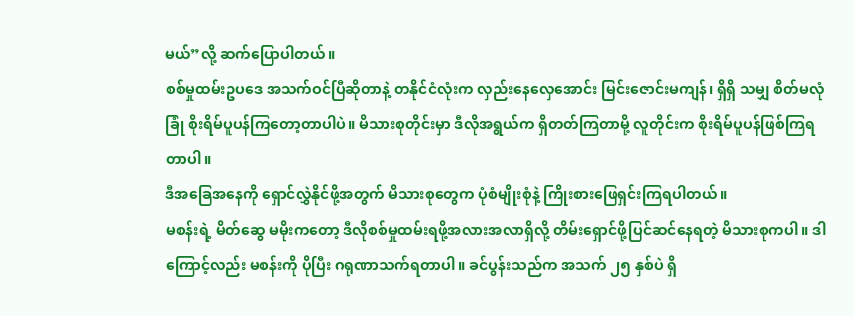မယ်”လို့ ဆက်ပြောပါတယ်။
စစ်မှုထမ်းဥပဒေ အသက်ဝင်ပြီဆိုတာနဲ့ တနိုင်ငံလုံးက လှည်းနေလှေအောင်း မြင်းဇောင်းမကျန်၊ ရှိရှိ သမျှ စိတ်မလုံခြုံ စိုးရိမ်ပူပန်ကြတော့တာပါပဲ။ မိသားစုတိုင်းမှာ ဒီလိုအရွယ်က ရှိတတ်ကြတာမို့ လူတိုင်းက စိုးရိမ်ပူပန်ဖြစ်ကြရတာပါ။
ဒီအခြေအနေကို ရှောင်လွှဲနိုင်ဖို့အတွက် မိသားစုတွေက ပုံစံမျိုးစုံနဲ့ ကြိုးစားဖြေရှင်းကြရပါတယ်။
မစန်းရဲ့ မိတ်ဆွေ မမိုးကတော့ ဒီလိုစစ်မှုထမ်းရဖို့အလားအလာရှိလို့ တိမ်းရှောင်ဖို့ပြင်ဆင်နေရတဲ့ မိသားစုကပါ။ ဒါကြောင့်လည်း မစန်းကို ပိုပြီး ဂရုဏာသက်ရတာပါ။ ခင်ပွန်းသည်က အသက် ၂၅ နှစ်ပဲ ရှိ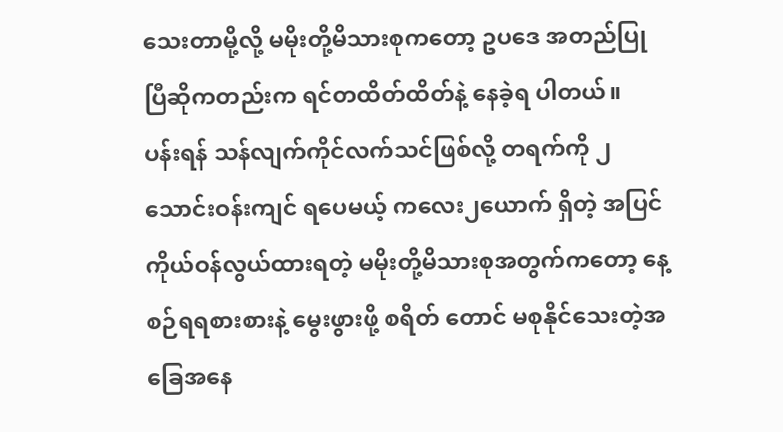သေးတာမို့လို့ မမိုးတို့မိသားစုကတော့ ဥပဒေ အတည်ပြုပြီဆိုကတည်းက ရင်တထိတ်ထိတ်နဲ့ နေခဲ့ရ ပါတယ်။
ပန်းရန် သန်လျက်ကိုင်လက်သင်ဖြစ်လို့ တရက်ကို ၂သောင်းဝန်းကျင် ရပေမယ့် ကလေး၂ယောက် ရှိတဲ့ အပြင် ကိုယ်ဝန်လွယ်ထားရတဲ့ မမိုးတို့မိသားစုအတွက်ကတော့ နေ့စဉ်ရရစားစားနဲ့ မွေးဖွားဖို့ စရိတ် တောင် မစုနိုင်သေးတဲ့အခြေအနေ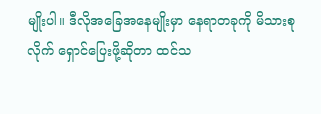မျိုးပါ။ ဒီလိုအခြေအနေမျိုးမှာ နေရာတခုကို မိသားစုလိုက် ရှောင်ပြေးဖို့ဆိုတာ ထင်သ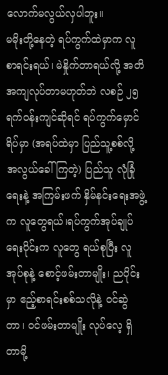လောက်မလွယ်လှပါဘူး။
မမိုးတို့နေတဲ့ ရပ်ကွက်ထဲမှာက လူစာရင်းရယ်၊ မဲနှိုက်တာရယ်လို့ အတိအကျလုပ်တာမဟုတ်ဘဲ လစဉ် ၂၅ ရက်ဝန်းကျင်ဆိုရင် ရပ်ကွက်မှောင်ရိပ်မှာ (အရပ်ထဲမှာ ပြည်သူ့စစ်လို့ အလွယ်ခေါ်ကြတဲ့) ပြည်သူ လုံခြုံရေးနဲ့ အကြမ်းဖက် နှိမ်နင်းရေးအဖွဲ့က လူတွေရယ်၊ရပ်ကွက်အုပ်ချုပ်ရေးပိုင်းက လူတွေ ရယ်စုပြီး လူအုပ်စုနဲ့ စောင့်ဖမ်းတာမျိုး၊ ညပိုင်းမှာ ဧည့်စာရင်းစစ်သလိုနဲ့ ဝင်ဆွဲတာ၊ ဝင်ဖမ်းတာမျိုး လုပ်လေ့ ရှိတာမို့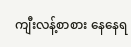ကျီးလန့်စာစား နေနေရ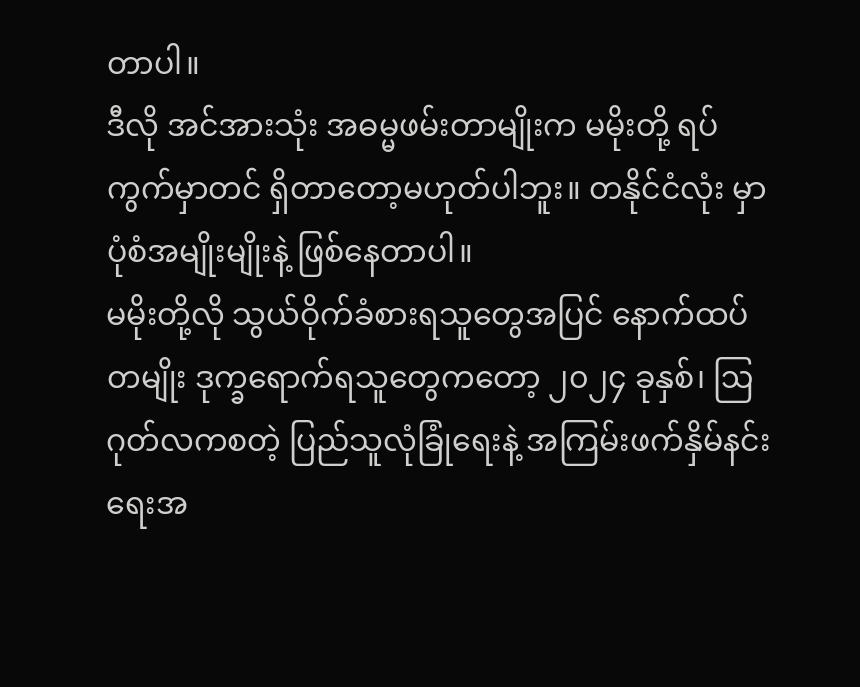တာပါ။
ဒီလို အင်အားသုံး အဓမ္မဖမ်းတာမျိုးက မမိုးတို့ ရပ်ကွက်မှာတင် ရှိတာတော့မဟုတ်ပါဘူး။ တနိုင်ငံလုံး မှာ ပုံစံအမျိုးမျိုးနဲ့ ဖြစ်နေတာပါ။
မမိုးတို့လို သွယ်ဝိုက်ခံစားရသူတွေအပြင် နောက်ထပ်တမျိုး ဒုက္ခရောက်ရသူတွေကတော့ ၂၀၂၄ ခုနှစ်၊ ဩဂုတ်လကစတဲ့ ပြည်သူလုံခြုံရေးနဲ့ အကြမ်းဖက်နှိမ်နင်းရေးအ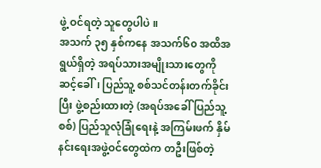ဖွဲ့ ဝင်ရတဲ့ သူတွေပါပဲ။
အသက် ၃၅ နှစ်ကနေ အသက်၆၀ အထိအရွယ်ရှိတဲ့ အရပ်သားအမျိုးသားတွေကို ဆင့်ခေါ်၊ ပြည်သူ့ စစ်သင်တန်းတက်ခိုင်းပြီး ဖွဲ့စည်းထားတဲ့ (အရပ်အခေါ် ပြည်သူ့စစ်) ပြည်သူလုံခြုံရေးနဲ့ အကြမ်းဖက် နှိမ်နင်းရေးအဖွဲ့ဝင်တွေထဲက တဦးဖြစ်တဲ့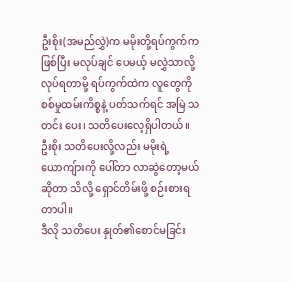ဦးစိုး(အမည်လွှဲ)က မမိုးတို့ရပ်ကွက်က ဖြစ်ပြီး မလုပ်ချင် ပေမယ့် မလွှဲသာလို့လုပ်ရတာမို့ ရပ်ကွက်ထဲက လူတွေကို စစ်မှုထမ်းကိစ္စနဲ့ ပတ်သက်ရင် အမြဲ သတင်း ပေး၊ သတိပေးလေ့ရှိပါတယ်။ ဦးစိုး သတိပေးလို့လည်း မမိုးရဲ့ ယောကျ်ားကို ပေါ်တာ လာဆွဲတော့မယ် ဆိုတာ သိလို့ ရှောင်တိမ်းဖို့ စဉ်းစားရတာပါ။
ဒီလို သတိပေး နှုတ်၏စောင်မခြင်း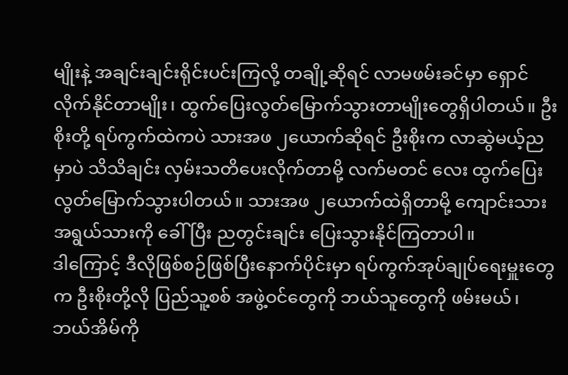မျိုးနဲ့ အချင်းချင်းရိုင်းပင်းကြလို့ တချို့ဆိုရင် လာမဖမ်းခင်မှာ ရှောင်လိုက်နိုင်တာမျိုး၊ ထွက်ပြေးလွတ်မြောက်သွားတာမျိုးတွေရှိပါတယ်။ ဦးစိုးတို့ ရပ်ကွက်ထဲကပဲ သားအဖ ၂ယောက်ဆိုရင် ဦးစိုးက လာဆွဲမယ့်ညမှာပဲ သိသိချင်း လှမ်းသတိပေးလိုက်တာမို့ လက်မတင် လေး ထွက်ပြေးလွတ်မြောက်သွားပါတယ်။ သားအဖ ၂ယောက်ထဲရှိတာမို့ ကျောင်းသား အရွယ်သားကို ခေါ်ပြီး ညတွင်းချင်း ပြေးသွားနိုင်ကြတာပါ။
ဒါကြောင့် ဒီလိုဖြစ်စဉ်ဖြစ်ပြီးနောက်ပိုင်းမှာ ရပ်ကွက်အုပ်ချုပ်ရေးမှူးတွေက ဦးစိုးတို့လို ပြည်သူ့စစ် အဖွဲ့ဝင်တွေကို ဘယ်သူတွေကို ဖမ်းမယ်၊ ဘယ်အိမ်ကို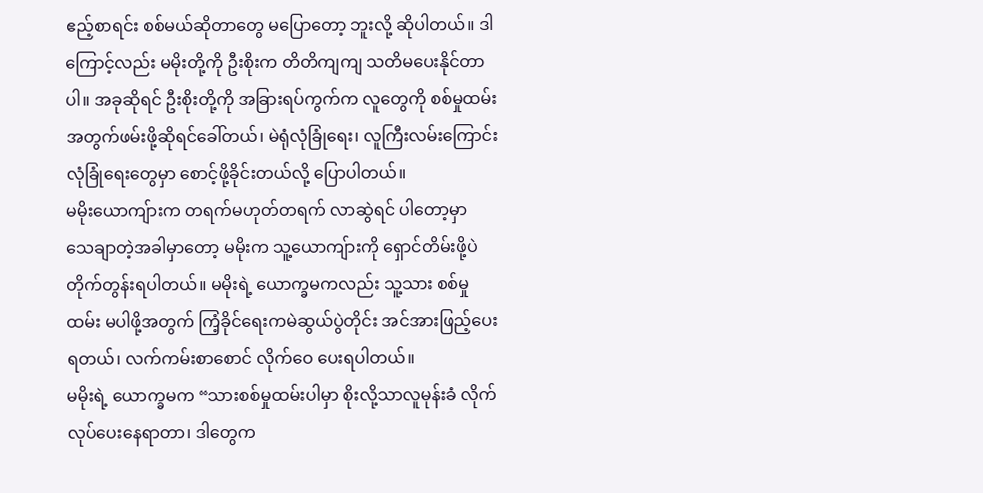ဧည့်စာရင်း စစ်မယ်ဆိုတာတွေ မပြောတော့ ဘူးလို့ ဆိုပါတယ်။ ဒါကြောင့်လည်း မမိုးတို့ကို ဦးစိုးက တိတိကျကျ သတိမပေးနိုင်တာပါ။ အခုဆိုရင် ဦးစိုးတို့ကို အခြားရပ်ကွက်က လူတွေကို စစ်မှုထမ်းအတွက်ဖမ်းဖို့ဆိုရင်ခေါ်တယ်၊ မဲရုံလုံခြုံရေး၊ လူကြီးလမ်းကြောင်းလုံခြုံရေးတွေမှာ စောင့်ဖို့ခိုင်းတယ်လို့ ပြောပါတယ်။
မမိုးယောကျ်ားက တရက်မဟုတ်တရက် လာဆွဲရင် ပါတော့မှာ သေချာတဲ့အခါမှာတော့ မမိုးက သူ့ယောကျ်ားကို ရှောင်တိမ်းဖို့ပဲ တိုက်တွန်းရပါတယ်။ မမိုးရဲ့ ယောက္ခမကလည်း သူ့သား စစ်မှုထမ်း မပါဖို့အတွက် ကြံ့ခိုင်ရေးကမဲဆွယ်ပွဲတိုင်း အင်အားဖြည့်ပေးရတယ်၊ လက်ကမ်းစာစောင် လိုက်ဝေ ပေးရပါတယ်။
မမိုးရဲ့ ယောက္ခမက “သားစစ်မှုထမ်းပါမှာ စိုးလို့သာလူမုန်းခံ လိုက်လုပ်ပေးနေရာတာ၊ ဒါတွေက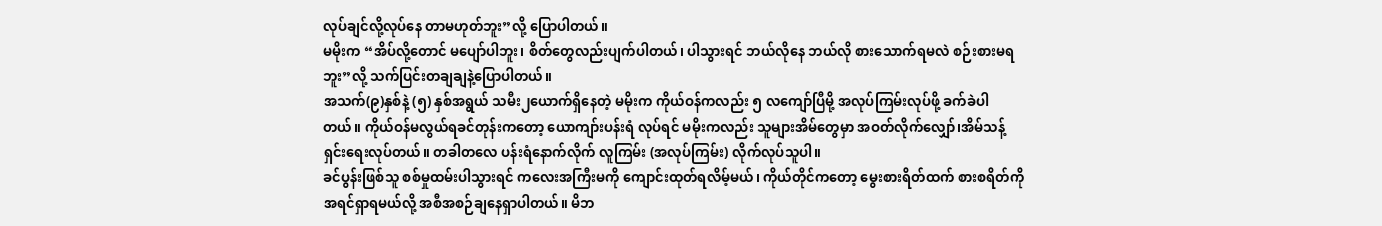လုပ်ချင်လို့လုပ်နေ တာမဟုတ်ဘူး”လို့ ပြောပါတယ်။
မမိုးက “အိပ်လို့တောင် မပျော်ပါဘူး၊ စိတ်တွေလည်းပျက်ပါတယ်၊ ပါသွားရင် ဘယ်လိုနေ ဘယ်လို စားသောက်ရမလဲ စဉ်းစားမရဘူး”လို့ သက်ပြင်းတချချနဲ့ပြောပါတယ်။
အသက်(၉)နှစ်နဲ့ (၅) နှစ်အရွယ် သမီး၂ယောက်ရှိနေတဲ့ မမိုးက ကိုယ်ဝန်ကလည်း ၅ လကျော်ပြီမို့ အလုပ်ကြမ်းလုပ်ဖို့ ခက်ခဲပါတယ်။ ကိုယ်ဝန်မလွယ်ရခင်တုန်းကတော့ ယောကျာ်းပန်းရံ လုပ်ရင် မမိုးကလည်း သူများအိမ်တွေမှာ အဝတ်လိုက်လျှော်၊အိမ်သန့်ရှင်းရေးလုပ်တယ်။ တခါတလေ ပန်းရံနောက်လိုက် လူကြမ်း (အလုပ်ကြမ်း) လိုက်လုပ်သူပါ။
ခင်ပွန်းဖြစ်သူ စစ်မှုထမ်းပါသွားရင် ကလေးအကြီးမကို ကျောင်းထုတ်ရလိမ့်မယ်၊ ကိုယ်တိုင်ကတော့ မွေးစားရိတ်ထက် စားစရိတ်ကို အရင်ရှာရမယ်လို့ အစီအစဉ်ချနေရှာပါတယ်။ မိဘ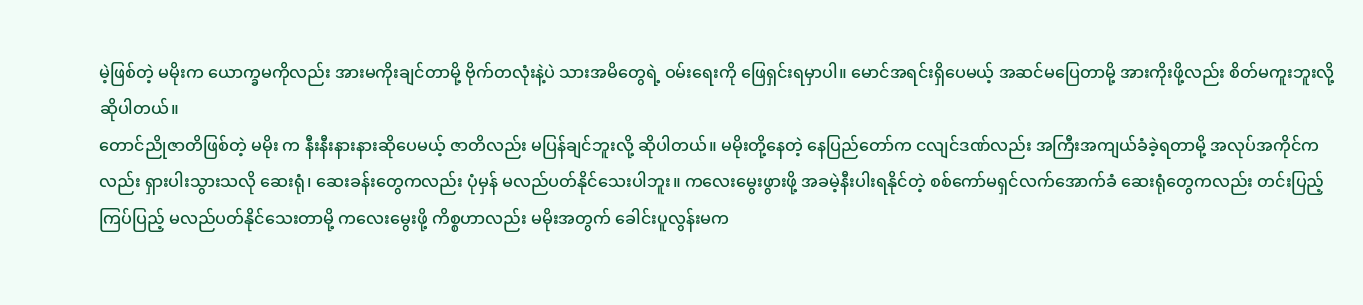မဲ့ဖြစ်တဲ့ မမိုးက ယောက္ခမကိုလည်း အားမကိုးချင်တာမို့ ဗိုက်တလုံးနဲ့ပဲ သားအမိတွေရဲ့ ဝမ်းရေးကို ဖြေရှင်းရမှာပါ။ မောင်အရင်းရှိပေမယ့် အဆင်မပြေတာမို့ အားကိုးဖို့လည်း စိတ်မကူးဘူးလို့ ဆိုပါတယ်။
တောင်ညိုဇာတိဖြစ်တဲ့ မမိုး က နီးနီးနားနားဆိုပေမယ့် ဇာတိလည်း မပြန်ချင်ဘူးလို့ ဆိုပါတယ်။ မမိုးတို့နေတဲ့ နေပြည်တော်က ငလျင်ဒဏ်လည်း အကြီးအကျယ်ခံခဲ့ရတာမို့ အလုပ်အကိုင်ကလည်း ရှားပါးသွားသလို ဆေးရုံ၊ ဆေးခန်းတွေကလည်း ပုံမှန် မလည်ပတ်နိုင်သေးပါဘူး။ ကလေးမွေးဖွားဖို့ အခမဲ့နီးပါးရနိုင်တဲ့ စစ်ကော်မရှင်လက်အောက်ခံ ဆေးရုံတွေကလည်း တင်းပြည့်ကြပ်ပြည့် မလည်ပတ်နိုင်သေးတာမို့ ကလေးမွေးဖို့ ကိစ္စဟာလည်း မမိုးအတွက် ခေါင်းပူလွန်းမက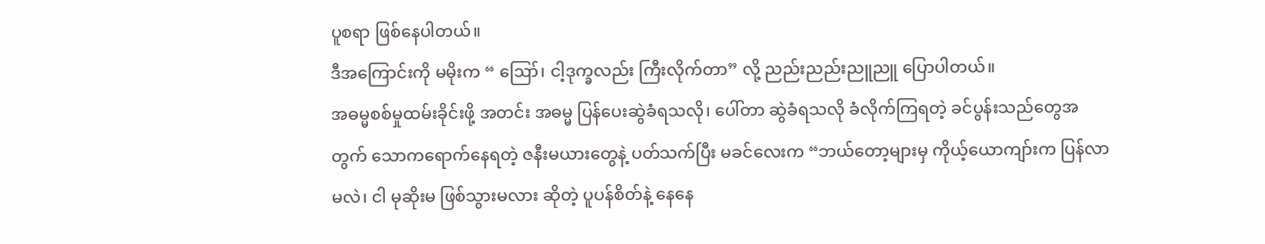ပူစရာ ဖြစ်နေပါတယ်။
ဒီအကြောင်းကို မမိုးက “ ဪ၊ ငါ့ဒုက္ခလည်း ကြီးလိုက်တာ” လို့ ညည်းညည်းညူညူ ပြောပါတယ်။
အဓမ္မစစ်မှုထမ်းခိုင်းဖို့ အတင်း အဓမ္မ ပြန်ပေးဆွဲခံရသလို၊ ပေါ်တာ ဆွဲခံရသလို ခံလိုက်ကြရတဲ့ ခင်ပွန်းသည်တွေအတွက် သောကရောက်နေရတဲ့ ဇနီးမယားတွေနဲ့ ပတ်သက်ပြီး မခင်လေးက “ဘယ်တော့များမှ ကိုယ့်ယောကျာ်းက ပြန်လာမလဲ၊ ငါ မုဆိုးမ ဖြစ်သွားမလား ဆိုတဲ့ ပူပန်စိတ်နဲ့ နေနေ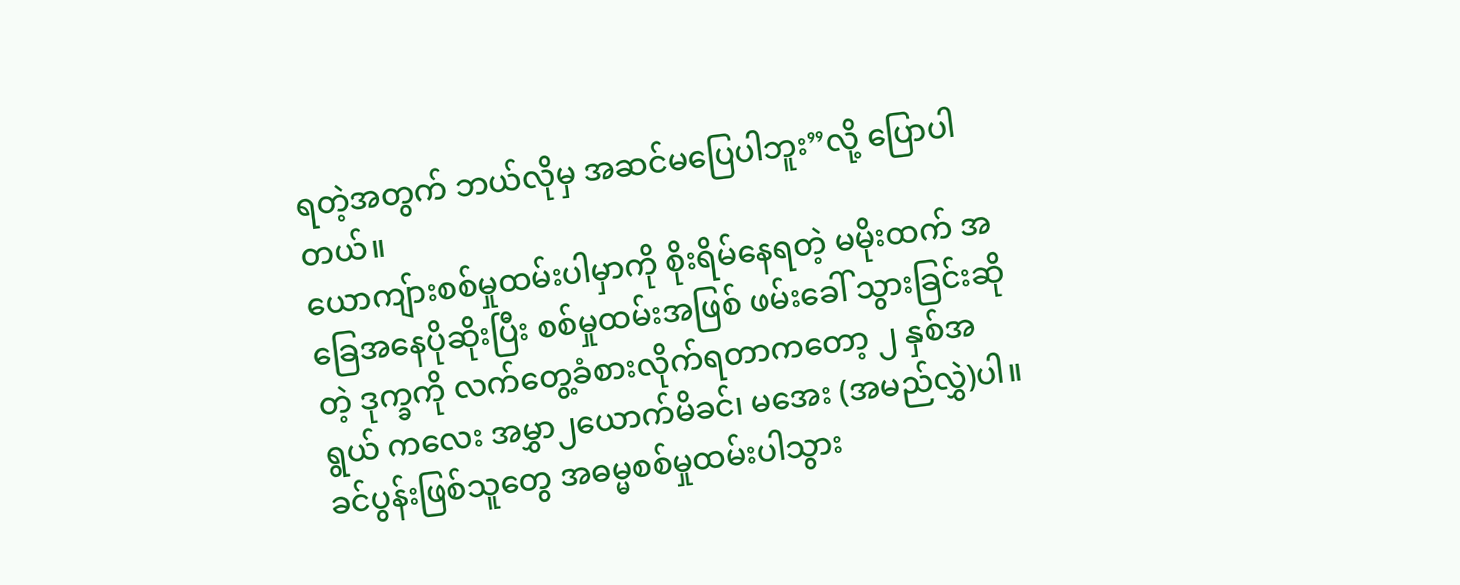ရတဲ့အတွက် ဘယ်လိုမှ အဆင်မပြေပါဘူး”လို့ ပြောပါတယ်။
ယောကျ်ားစစ်မှုထမ်းပါမှာကို စိုးရိမ်နေရတဲ့ မမိုးထက် အခြေအနေပိုဆိုးပြီး စစ်မှုထမ်းအဖြစ် ဖမ်းခေါ် သွားခြင်းဆိုတဲ့ ဒုက္ခကို လက်တွေ့ခံစားလိုက်ရတာကတော့ ၂ နှစ်အရွယ် ကလေး အမွှာ၂ယောက်မိခင်၊ မအေး (အမည်လွှဲ)ပါ။
ခင်ပွန်းဖြစ်သူတွေ အဓမ္မစစ်မှုထမ်းပါသွား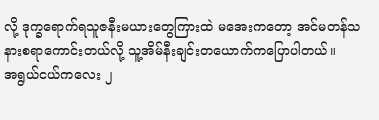လို့ ဒုက္ခရောက်ရသူဇနီးမယားတွေကြားထဲ မအေးကတော့ အင်မတန်သနားစရာကောင်းတယ်လို့ သူ့အိမ်နီးချင်းတယောက်ကပြောပါတယ်။
အရွယ်ငယ်ကလေး ၂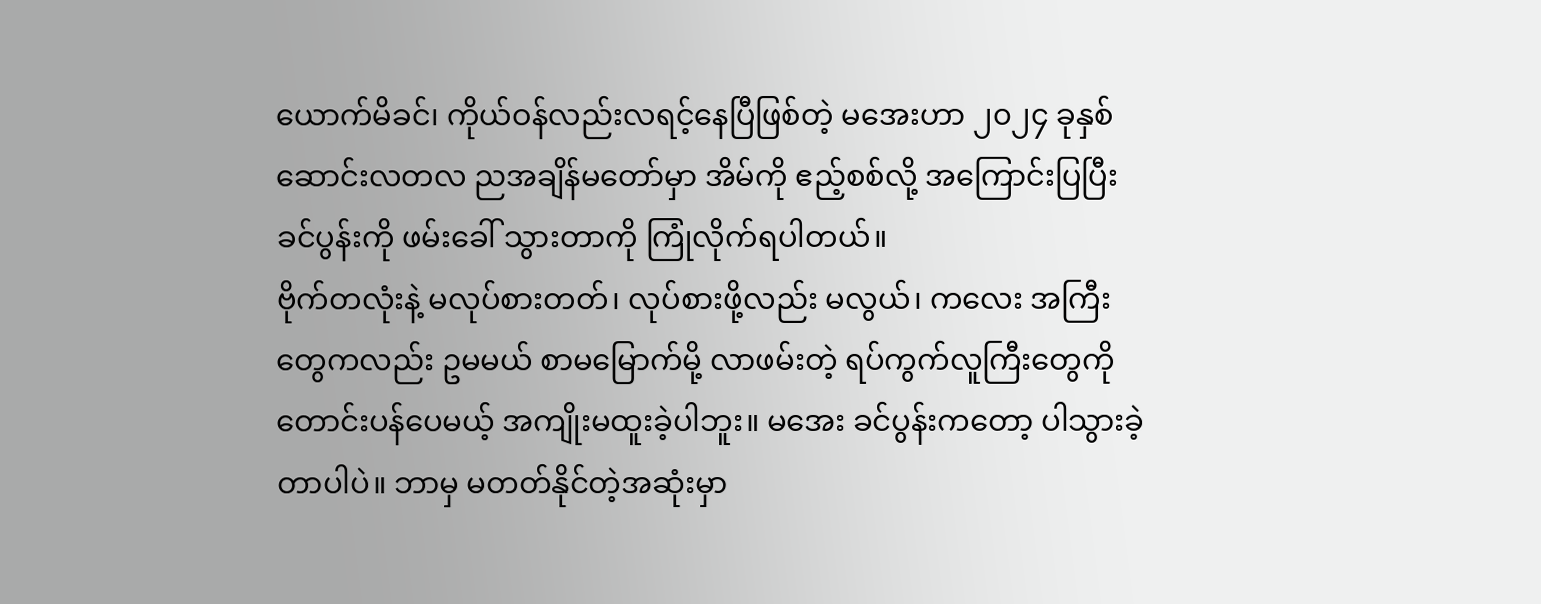ယောက်မိခင်၊ ကိုယ်ဝန်လည်းလရင့်နေပြီဖြစ်တဲ့ မအေးဟာ ၂၀၂၄ ခုနှစ် ဆောင်းလတလ ညအချိန်မတော်မှာ အိမ်ကို ဧည့်စစ်လို့ အကြောင်းပြပြီး ခင်ပွန်းကို ဖမ်းခေါ် သွားတာကို ကြုံလိုက်ရပါတယ်။
ဗိုက်တလုံးနဲ့ မလုပ်စားတတ်၊ လုပ်စားဖို့လည်း မလွယ်၊ ကလေး အကြီးတွေကလည်း ဥမမယ် စာမမြောက်မို့ လာဖမ်းတဲ့ ရပ်ကွက်လူကြီးတွေကို တောင်းပန်ပေမယ့် အကျိုးမထူးခဲ့ပါဘူး။ မအေး ခင်ပွန်းကတော့ ပါသွားခဲ့တာပါပဲ။ ဘာမှ မတတ်နိုင်တဲ့အဆုံးမှာ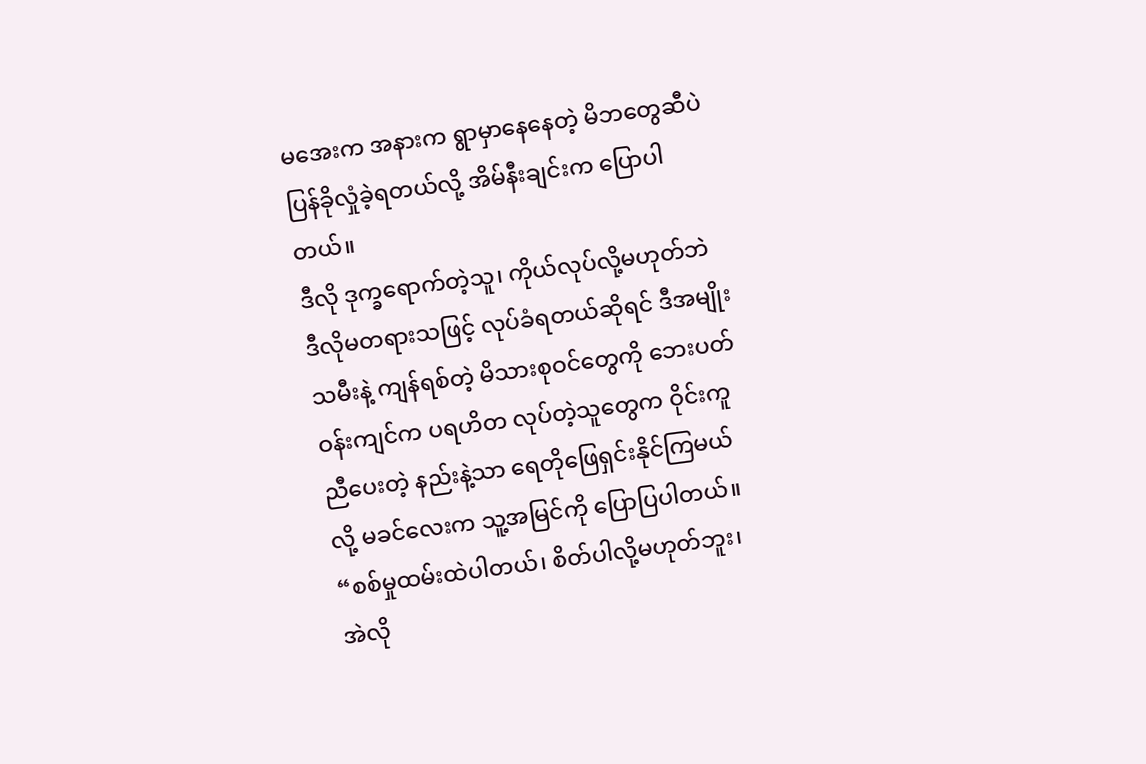မအေးက အနားက ရွာမှာနေနေတဲ့ မိဘတွေဆီပဲ ပြန်ခိုလှုံခဲ့ရတယ်လို့ အိမ်နီးချင်းက ပြောပါတယ်။
ဒီလို ဒုက္ခရောက်တဲ့သူ၊ ကိုယ်လုပ်လို့မဟုတ်ဘဲ ဒီလိုမတရားသဖြင့် လုပ်ခံရတယ်ဆိုရင် ဒီအမျိုးသမီးနဲ့ ကျန်ရစ်တဲ့ မိသားစုဝင်တွေကို ဘေးပတ်ဝန်းကျင်က ပရဟိတ လုပ်တဲ့သူတွေက ဝိုင်းကူညီပေးတဲ့ နည်းနဲ့သာ ရေတိုဖြေရှင်းနိုင်ကြမယ်လို့ မခင်လေးက သူ့အမြင်ကို ပြောပြပါတယ်။
“စစ်မှုထမ်းထဲပါတယ်၊ စိတ်ပါလို့မဟုတ်ဘူး၊ အဲလို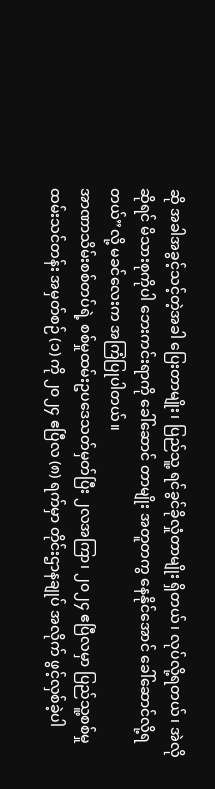ဆို အခါအခွင့်သင့်တဲ့အခါ ပြေးတာမျိုး၊ ပြည်သူ့ ရင်ခွင်ခိုလှုံတာမျိုး ရှိတယ်၊ လုပ်လို့ရတယ်၊ အဲလိုဆိုရင် မိသားစုကိုပါ ဘေးကင်းရာကို ခေါ်ဆောင် တာမျိုး အတူတကွ နေနိုင်အောင် ခေါ်ဆောင်လို့ရတယ်”လို့ မခင်လေးက အကြံပြုပါတယ်။
အာဏာသိမ်းစစ်တပ်ရဲ့ စစ်မှုထမ်းဥပဒေသတ်မှတ်ပြီး ၂လအကြာ၊ ၂၀၂၄ ဧပြီလမှာ ပြည်သူ့စစ်မှုထမ်းသင်တန်း အမှတ်စဉ် (၁) ကို ၂၀၂၄ ဧပြီလ (၈) ရက်မှာ တိုင်းဌာနချုပ် အလိုက် ဖွင့်လှစ်ခဲ့ပါ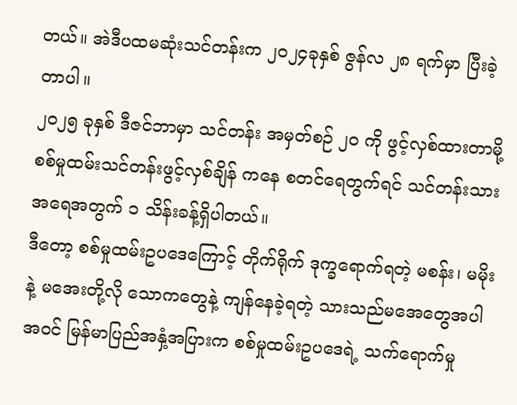တယ်။ အဲဒီပထမဆုံးသင်တန်းက ၂၀၂၄ခုနှစ် ဇွန်လ ၂၈ ရက်မှာ ပြီးခဲ့တာပါ။
၂၀၂၅ ခုနှစ် ဒီဇင်ဘာမှာ သင်တန်း အမှတ်စဉ် ၂၀ ကို ဖွင့်လှစ်ထားတာမို့ စစ်မှုထမ်းသင်တန်းဖွင့်လှစ်ချိန် ကနေ စတင်ရေတွက်ရင် သင်တန်းသား အရေအတွက် ၁ သိန်းခန့်ရှိပါတယ်။
ဒီတော့ စစ်မှုထမ်းဥပဒေကြောင့် တိုက်ရိုက် ဒုက္ခရောက်ရတဲ့ မစန်း၊ မမိုးနဲ့ မအေးတို့လို သောကတွေနဲ့ ကျန်နေခဲ့ရတဲ့ သားသည်မအေတွေအပါအဝင် မြန်မာပြည်အနှံ့အပြားက စစ်မှုထမ်းဥပဒေရဲ့ သက်ရောက်မှု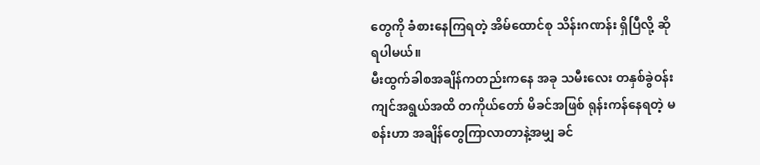တွေကို ခံစားနေကြရတဲ့ အိမ်ထောင်စု သိန်းဂဏန်း ရှိပြီလို့ ဆိုရပါမယ်။
မီးထွက်ခါစအချိန်ကတည်းကနေ အခု သမီးလေး တနှစ်ခွဲဝန်းကျင်အရွယ်အထိ တကိုယ်တော် မိခင်အဖြစ် ရုန်းကန်နေရတဲ့ မစန်းဟာ အချိန်တွေကြာလာတာနဲ့အမျှ ခင်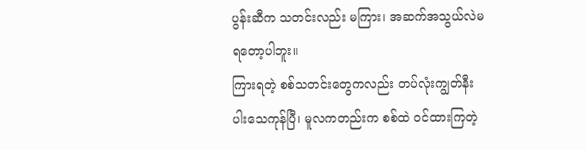ပွန်းဆီက သတင်းလည်း မကြား၊ အဆက်အသွယ်လဲမရတော့ပါဘူး။
ကြားရတဲ့ စစ်သတင်းတွေကလည်း တပ်လုံးကျွတ်နီးပါးသေကုန်ပြီ၊ မူလကတည်းက စစ်ထဲ ဝင်ထားကြတဲ့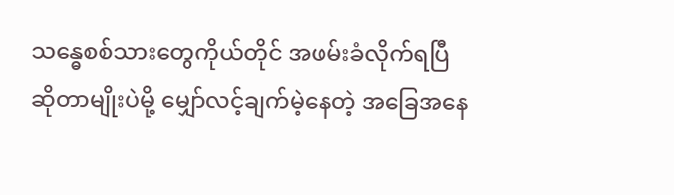သန္ဓေစစ်သားတွေကိုယ်တိုင် အဖမ်းခံလိုက်ရပြီဆိုတာမျိုးပဲမို့ မျှော်လင့်ချက်မဲ့နေတဲ့ အခြေအနေ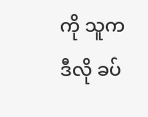ကို သူက ဒီလို ခပ်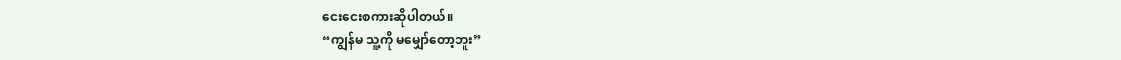ငေးငေးစကားဆိုပါတယ်။
“ကျွန်မ သူ့ကို မမျှော်တော့ဘူး”